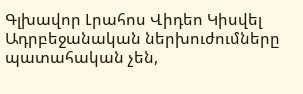Գլխավոր Լրահոս Վիդեո Կիսվել
Ադրբեջանական ներխուժումները պատահական չեն,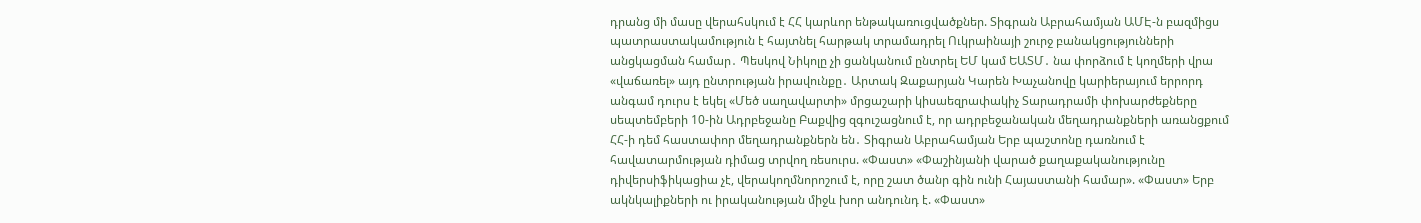դրանց մի մասը վերահսկում է ՀՀ կարևոր ենթակառուցվածքներ. Տիգրան Աբրահամյան ԱՄԷ-ն բազմիցս պատրաստակամություն է հայտնել հարթակ տրամադրել Ուկրաինայի շուրջ բանակցությունների անցկացման համար․ Պեսկով Նիկոլը չի ցանկանում ընտրել ԵՄ կամ ԵԱՏՄ․ նա փորձում է կողմերի վրա «վաճառել» այդ ընտրության իրավունքը․ Արտակ Զաքարյան Կարեն Խաչանովը կարիերայում երրորդ անգամ դուրս է եկել «Մեծ սաղավարտի» մրցաշարի կիսաեզրափակիչ Տարադրամի փոխարժեքները սեպտեմբերի 10-ին Ադրբեջանը Բաքվից զգուշացնում է, որ ադրբեջանական մեղադրանքների առանցքում ՀՀ-ի դեմ հաստափոր մեղադրանքներն են․ Տիգրան Աբրահամյան Երբ պաշտոնը դառնում է հավատարմության դիմաց տրվող ռեսուրս. «Փաստ» «Փաշինյանի վարած քաղաքականությունը դիվերսիֆիկացիա չէ, վերակողմնորոշում է, որը շատ ծանր գին ունի Հայաստանի համար». «Փաստ» Երբ ակնկալիքների ու իրականության միջև խոր անդունդ է. «Փաստ»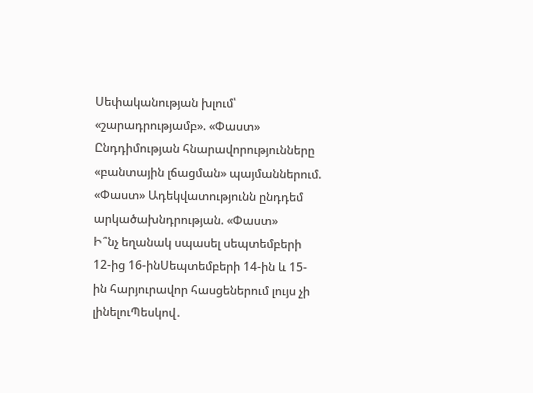Սեփականության խլում՝ «շարադրությամբ». «Փաստ» Ընդդիմության հնարավորությունները «բանտային լճացման» պայմաններում. «Փաստ» Ադեկվատությունն ընդդեմ արկածախնդրության. «Փաստ»
Ի՞նչ եղանակ սպասել սեպտեմբերի 12-ից 16-ինՍեպտեմբերի 14-ին և 15-ին հարյուրավոր հասցեներում լույս չի լինելուՊեսկով․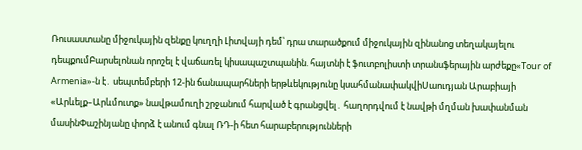Ռուսաստանը միջուկային զենքը կուղղի Լիտվայի դեմ՝ դրա տարածքում միջուկային զինանոց տեղակայելու դեպքումԲարսելոնան որոշել է վաճառել կիսապաշտպանին. հայտնի է ֆուտբոլիստի տրանսֆերային արժեքը«Tour of Armenia»-ն է․ սեպտեմբերի 12-ին ճանապարհների երթևեկությունը կսահմանափակվիՍաուդյան Արաբիայի «Արևելք–Արևմուտք» նավթամուղի շրջանում հարված է գրանցվել․ հաղորդվում է նավթի մղման խափանման մասինՓաշինյանը փորձ է անում գնալ ՌԴ-ի հետ հարաբերությունների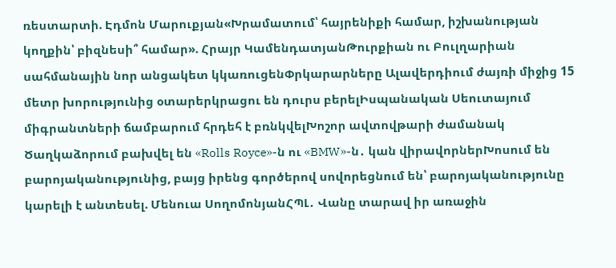ռեստարտի. Էդմոն Մարուքյան«Խրամատում՝ հայրենիքի համար, իշխանության կողքին՝ բիզնեսի՞ համար». Հրայր ԿամենդատյանԹուրքիան ու Բուլղարիան սահմանային նոր անցակետ կկառուցենՓրկարարները Ալավերդիում ժայռի միջից 15 մետր խորությունից օտարերկրացու են դուրս բերելԻսպանական Սեուտայում միգրանտների ճամբարում հրդեհ է բռնկվելԽոշոր ավտովթարի ժամանակ Ծաղկաձորում բախվել են «Rolls Royce»-ն ու «BMW»-ն․ կան վիրավորներԽոսում են բարոյականությունից, բայց իրենց գործերով սովորեցնում են՝ բարոյականությունը կարելի է անտեսել. Մենուա ՍողոմոնյանՀՊԼ․ Վանը տարավ իր առաջին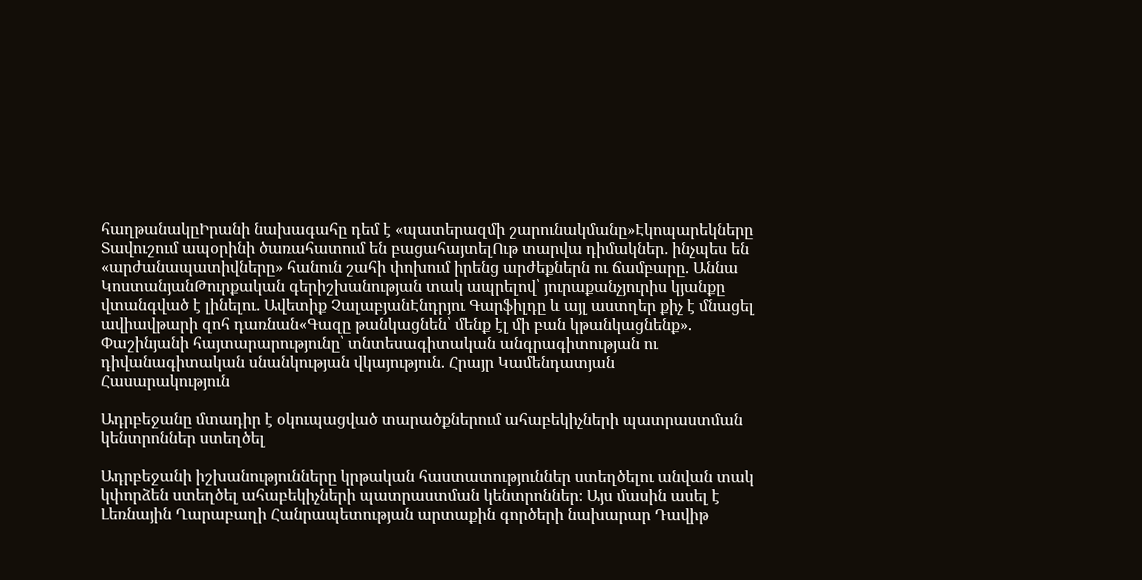հաղթանակըԻրանի նախագահը դեմ է «պատերազմի շարունակմանը»Էկոպարեկները Տավուշում ապօրինի ծառահատում են բացահայտելՈւթ տարվա դիմակներ․ ինչպես են «արժանապատիվները» հանուն շահի փոխում իրենց արժեքներն ու ճամբարը. Աննա ԿոստանյանԹուրքական գերիշխանության տակ ապրելով՝ յուրաքանչյուրիս կյանքը վտանգված է լինելու․ Ավետիք ՉալաբյանԷնդրյու Գարֆիլդը և այլ աստղեր քիչ է մնացել ավիավթարի զոհ դառնան«Գազը թանկացնեն՝ մենք էլ մի բան կթանկացնենք». Փաշինյանի հայտարարությունը՝ տնտեսագիտական անգրագիտության ու դիվանագիտական սնանկության վկայություն. Հրայր Կամենդատյան
Հասարակություն

Ադրբեջանը մտադիր է օկուպացված տարածքներում ահաբեկիչների պատրաստման կենտրոններ ստեղծել

Ադրբեջանի իշխանությունները կրթական հաստատություններ ստեղծելու անվան տակ կփորձեն ստեղծել ահաբեկիչների պատրաստման կենտրոններ։ Այս մասին ասել է Լեռնային Ղարաբաղի Հանրապետության արտաքին գործերի նախարար Դավիթ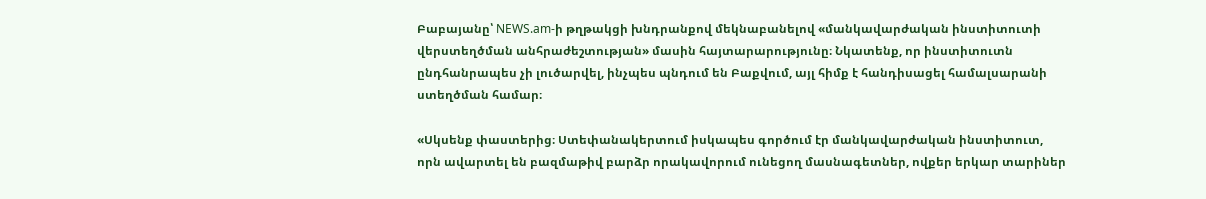Բաբայանը՝ NEWS.am-ի թղթակցի խնդրանքով մեկնաբանելով «մանկավարժական ինստիտուտի վերստեղծման անհրաժեշտության» մասին հայտարարությունը։ Նկատենք, որ ինստիտուտն ընդհանրապես չի լուծարվել, ինչպես պնդում են Բաքվում, այլ հիմք է հանդիսացել համալսարանի ստեղծման համար։

«Սկսենք փաստերից։ Ստեփանակերտում իսկապես գործում էր մանկավարժական ինստիտուտ, որն ավարտել են բազմաթիվ բարձր որակավորում ունեցող մասնագետներ, ովքեր երկար տարիներ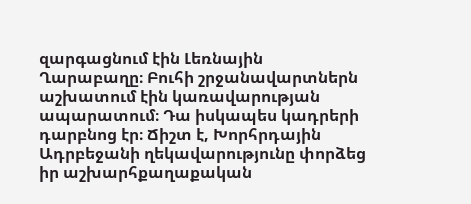զարգացնում էին Լեռնային Ղարաբաղը։ Բուհի շրջանավարտներն աշխատում էին կառավարության ապարատում։ Դա իսկապես կադրերի դարբնոց էր։ Ճիշտ է, Խորհրդային Ադրբեջանի ղեկավարությունը փորձեց իր աշխարհքաղաքական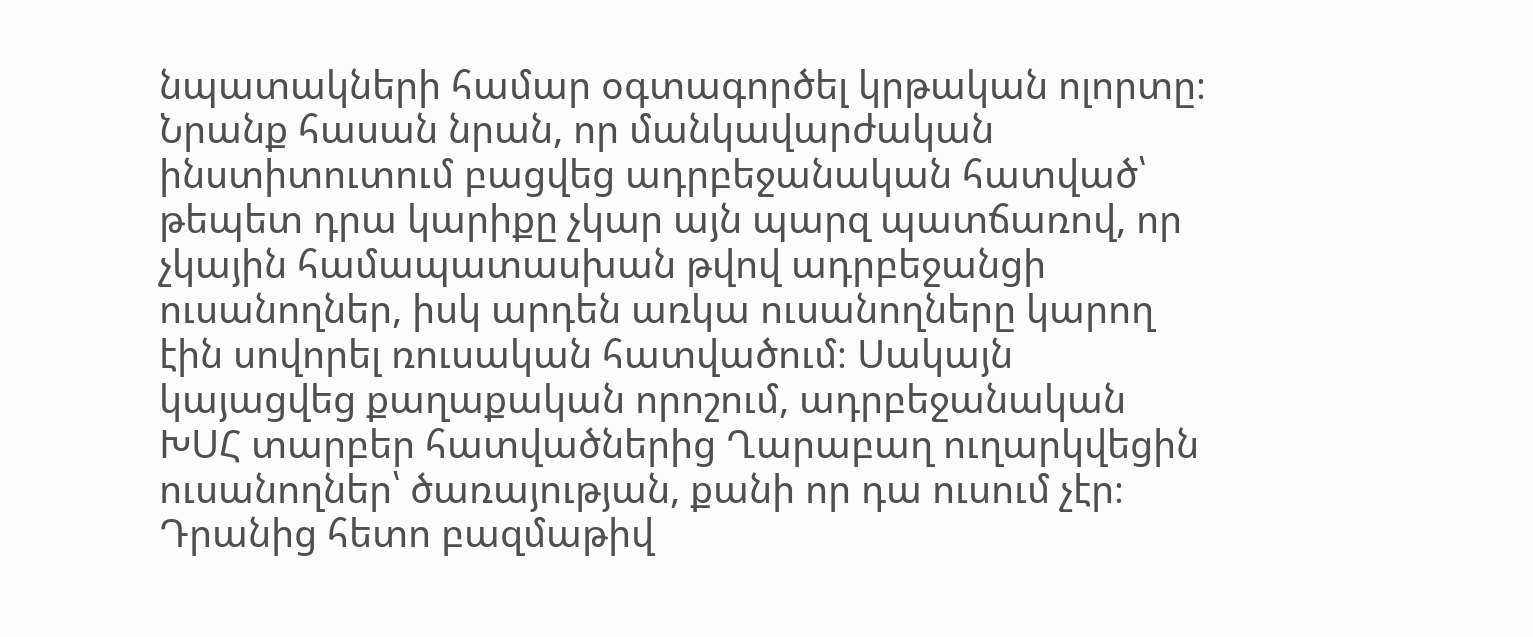նպատակների համար օգտագործել կրթական ոլորտը։ Նրանք հասան նրան, որ մանկավարժական ինստիտուտում բացվեց ադրբեջանական հատված՝ թեպետ դրա կարիքը չկար այն պարզ պատճառով, որ չկային համապատասխան թվով ադրբեջանցի ուսանողներ, իսկ արդեն առկա ուսանողները կարող էին սովորել ռուսական հատվածում։ Սակայն կայացվեց քաղաքական որոշում, ադրբեջանական ԽՍՀ տարբեր հատվածներից Ղարաբաղ ուղարկվեցին ուսանողներ՝ ծառայության, քանի որ դա ուսում չէր։ Դրանից հետո բազմաթիվ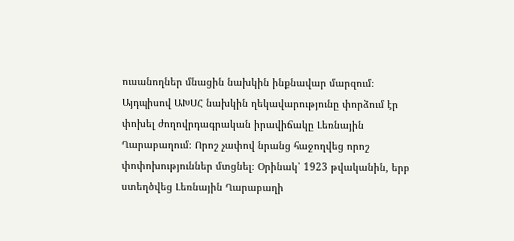ուսանողներ մնացին նախկին ինքնավար մարզում։ Այդպիսով ԱԽՍՀ նախկին ղեկավարությունը փորձում էր փոխել ժողովրդագրական իրավիճակը Լեռնային Ղարաբաղում։ Որոշ չափով նրանց հաջողվեց որոշ փոփոխություններ մտցնել։ Օրինակ՝ 1923 թվականին, երբ ստեղծվեց Լեռնային Ղարաբաղի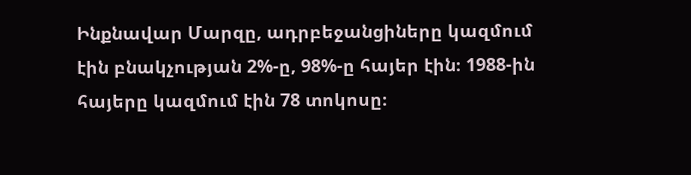Ինքնավար Մարզը, ադրբեջանցիները կազմում էին բնակչության 2%-ը, 98%-ը հայեր էին։ 1988-ին հայերը կազմում էին 78 տոկոսը։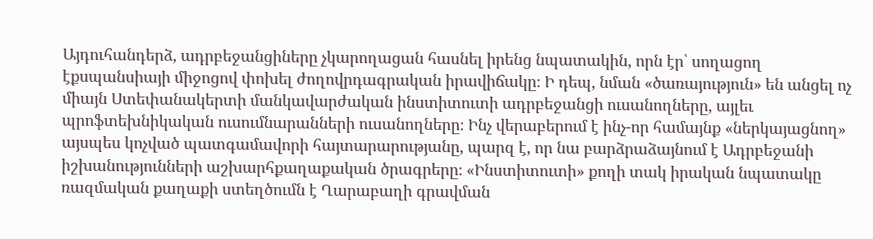Այդուհանդերձ, ադրբեջանցիները չկարողացան հասնել իրենց նպատակին, որն էր՝ սողացող էքսպանսիայի միջոցով փոխել ժողովրդագրական իրավիճակը։ Ի դեպ, նման «ծառայություն» են անցել ոչ միայն Ստեփանակերտի մանկավարժական ինստիտուտի ադրբեջանցի ուսանողները, այլեւ պրոֆտեխնիկական ուսումնարանների ուսանողները։ Ինչ վերաբերում է ինչ-որ համայնք «ներկայացնող» այսպես կոչված պատգամավորի հայտարարությանը, պարզ է, որ նա բարձրաձայնում է Ադրբեջանի իշխանությունների աշխարհքաղաքական ծրագրերը։ «Ինստիտուտի» քողի տակ իրական նպատակը ռազմական քաղաքի ստեղծումն է Ղարաբաղի գրավման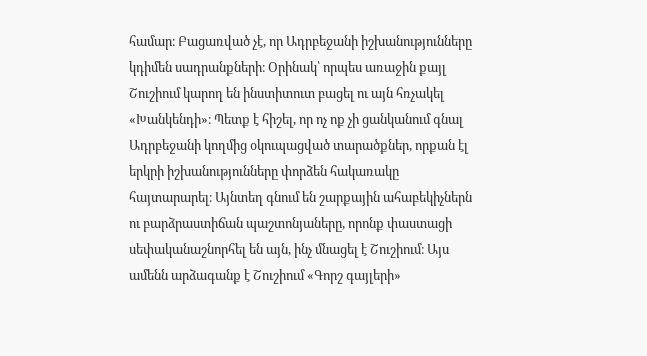համար։ Բացառված չէ, որ Ադրբեջանի իշխանությունները կդիմեն սադրանքների։ Օրինակ՝ որպես առաջին քայլ Շուշիում կարող են ինստիտուտ բացել ու այն հռչակել «Խանկենդի»։ Պետք է հիշել, որ ոչ ոք չի ցանկանում գնալ Ադրբեջանի կողմից օկուպացված տարածքներ, որքան էլ երկրի իշխանությունները փորձեն հակառակը հայտարարել։ Այնտեղ գնում են շարքային ահաբեկիչներն ու բարձրաստիճան պաշտոնյաները, որոնք փաստացի սեփականաշնորհել են այն, ինչ մնացել է Շուշիում։ Այս ամենն արձագանք է Շուշիում «Գորշ գայլերի»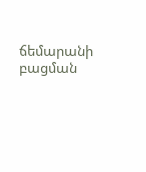ճեմարանի բացման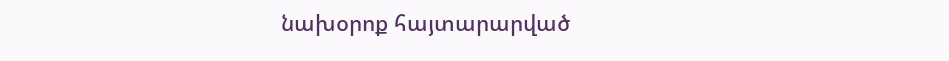նախօրոք հայտարարված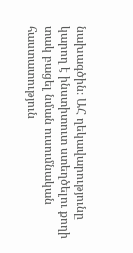նախագծին։ ԱՀ ղեկավարությունը կարող է ինստիտուտ ստեղծելու քողի տակ բացել նման ուսումնական հաստատություն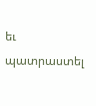եւ պատրաստել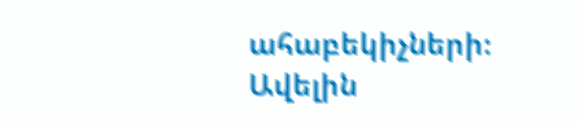ահաբեկիչների։
Ավելին